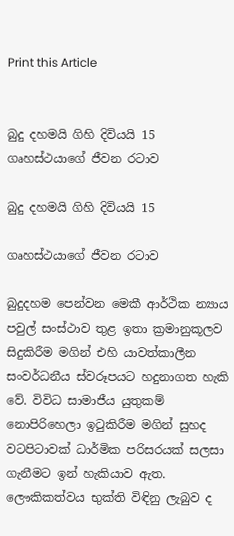Print this Article


බුදු දහමයි ගිහි දිවියයි 15 ගෘහස්ථයාගේ ‍ජීවන රටාව

බුදු දහමයි ගිහි දිවියයි 15

ගෘහස්ථයාගේ ‍ජීවන රටාව

බුදුදහම පෙන්වන මෙකී ආර්ථික න්‍යාය පවුල් සංස්ථාව තුළ ඉතා ක්‍රමානුකූලව සිදුකිරීම මගින් එහි යාවත්කාලීන සංවර්ධනීය ස්වරූපයට හදුනාගත හැකි වේ. විවිධ සාමාජීය යුතුකම් නොපිරිහෙලා ඉටුකිරීම මගින් සුහද වටපිටාවක් ධාර්මික පරිසරයක් සලසා ගැනීමට ඉන් හැකියාව ඇත. ලෞකිකත්වය භුක්ති විඳිනු ලැබුව ද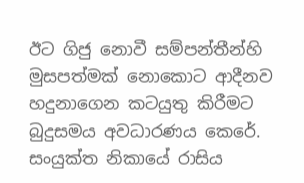ඊට ගිජු නොවී සම්පන්තීන්හි මුසපත්මක් නොකොට ආදීනව හදුනාගෙන කටයුතු කිරීමට බුදුසමය අවධාරණය කෙරේ. සංයුක්ත නිකායේ රාසිය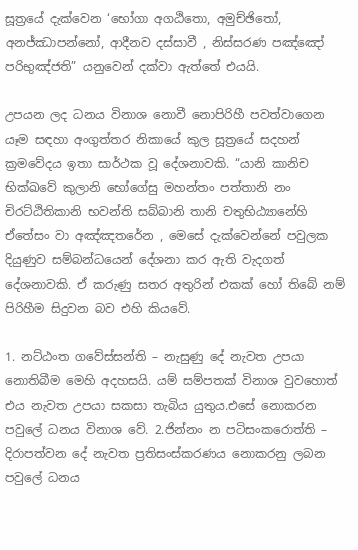සූත්‍රයේ දැක්වෙන ‘භෝගා අගඨිතො, අමුච්ඡිතෝ, අනජ්ඣාපන්නෝ, ආදීනව දස්සාවී , නිස්සරණ පඤ්ඤෝ පරිභුඤ්ජති” යනුවෙන් දක්වා ඇත්තේ එයයි.

උපයන ලද ධනය විනාශ නොවී නොපිරිහී පවත්වාගෙන යෑම සඳහා අංගුත්තර නිකායේ කුල සූත්‍රයේ සදහන් ක්‍රමවේදය ඉතා සාර්ථක වූ දේශනාවකි. “යානි කානිච භික්ඛවේ කුලානි භෝගේසු මහන්තං පත්තානි නං චිරට්ඨිතිකානි භවන්ති සබ්බානි තානි චතුභිඨ්‍යානේහි ඒතේසං වා අඤ්ඤතරේන , මෙසේ දැක්වෙන්නේ පවුලක දියුණුව සම්බන්ධයෙන් දේශනා කර ඇති වැදගත් දේශනාවකි. ඒ කරුණු සතර අතුරින් එකක් හෝ තිබේ නම් පිරිහීම සිදුවන බව එහි කියවේ.

1. නට්ඨංත ගවේස්සන්ති – නැසුණු දේ නැවත උපයා නොතිබීම මෙහි අදහසයි. යම් සම්පතක් විනාශ වුවහොත් එය නැවත උපයා සකසා තැබිය යුතුය.එසේ නොකරන පවුලේ ධනය විනාශ වේ. 2.ජින්නං න පටිසංකරොත්ති – දිරාපත්වන දේ නැවත ප්‍රතිසංස්කරණය නොකරනු ලබන පවුලේ ධනය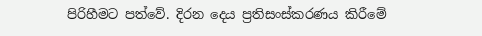පිරිහීමට පත්වේ. දිරන දෙය ප්‍රතිසංස්කරණය කිරීමේ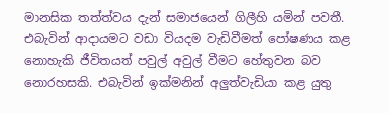මානසික තත්ත්වය දැන් සමාජයෙන් ගිලීහි යමින් පවතී. එබැවින් ආදායමට වඩා වියදම වැඩිවීමත් පෝෂණය කළ නොහැකි ජීවිතයත් පවුල් අවුල් වීමට හේතුවන බව නොරහසකි. එබැවින් ඉක්මනින් අලුත්වැඩියා කළ යුතු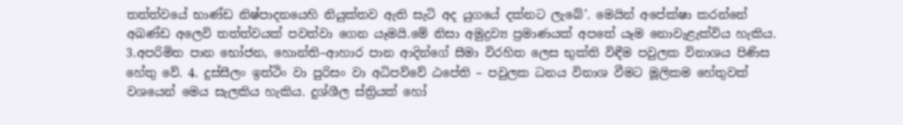තත්ත්වයේ භාණ්ඩ නිෂ්පාදනයෙහි නියුක්තව ඇති සැටි අද යුගයේ දක්නට ලැබේ’. මෙයින් අපේක්ෂා කරන්නේ අඛණ්ඩ අලෙවි තත්ත්වයක් පවත්වා ගෙන යෑමයි.මේ නිසා අමුද්‍රව්‍ය ප්‍රමාණයක් අපතේ යෑම නොවැළැක්විය හැකිය. 3.අපරිමිත පාන භෝජන, හොන්ති–ආහාර පාන ආදින්ගේ සීමා විරහිත ලෙස භුක්ති විඳීම පවුලක විනාශය පිණිස හේතු වේ. 4. දුස්සීලං ඉත්ථිං වා පුරිසං වා අධිපව්වේ ඨපේති – පවුලක ධනය විනාශ වීමට මූලිකම හේතුවක් වශයෙන් මෙය සැලකිය හැකිය. දුශ්ශීල ස්ත්‍රියක් හෝ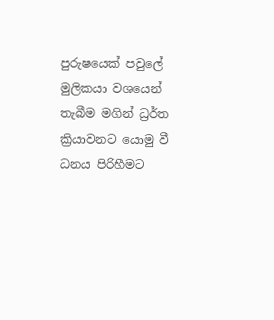පුරුෂයෙක් පවුලේ මුලිකයා වශයෙන් තැබීම මගින් ධ්‍රර්ත ක්‍රියාවනට යොමු වී ධනය පිරිහීමට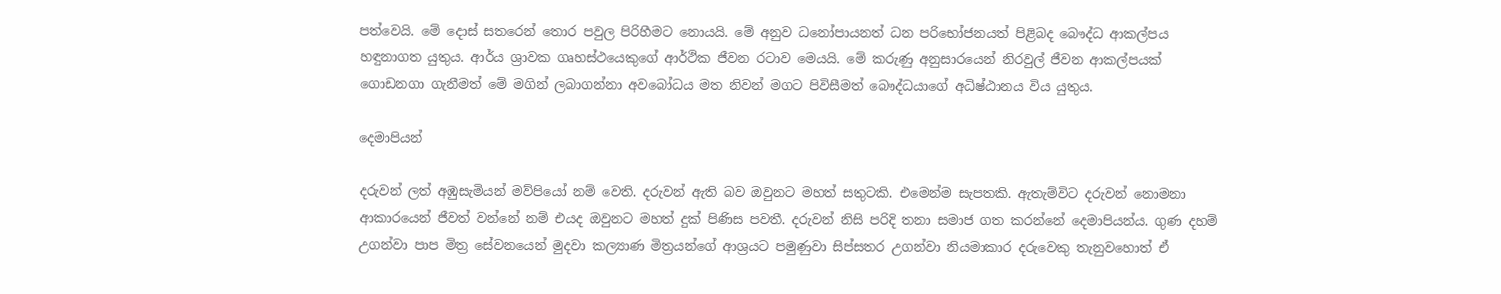පත්වෙයි. මේ දොස් සතරෙන් තොර පවුල පිරිහීමට නොයයි. මේ අනුව ධනෝපායනත් ධන පරිභෝජනයත් පිළිබද බෞද්ධ ආකල්පය හඳුනාගත යුතුය. ආර්ය ශ්‍රාවක ගෘහස්ථයෙකුගේ ආර්ථික ජීවන රටාව මෙයයි. මේ කරුණු අනුසාරයෙන් නිරවුල් ජීවන ආකල්පයක් ගොඩනගා ගැනීමත් මේ මගින් ලබාගන්නා අවබෝධය මත නිවන් මගට පිවිසීමත් බෞද්ධයාගේ අධිෂ්ඨානය විය යුතුය.

දෙමාපියන්

දරුවන් ලත් අඹුසැමියන් මව්පියෝ නම් වෙති. දරුවන් ඇති බව ඔවුනට මහත් සතුටකි. එමෙන්ම සැපතකි. ඇතැම්විට දරුවන් නොමනා ආකාරයෙන් ජීවත් වන්නේ නම් එයද ඔවුනට මහත් දුක් පිණිස පවතී. දරුවන් නිසි පරිදි තනා සමාජ ගත කරන්නේ දෙමාපියන්ය. ගුණ දහම් උගන්වා පාප මිත්‍ර සේවනයෙන් මුදවා කල්‍යාණ මිත්‍රයන්ගේ ආශ්‍රයට පමුණුවා සිප්සතර උගන්වා නියමාකාර දරුවෙකු තැනුවහොත් ඒ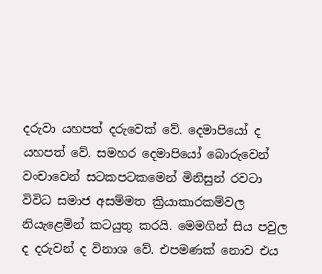දරුවා යහපත් දරුවෙක් වේ. දෙමාපියෝ ද යහපත් වේ. සමහර දෙමාපියෝ බොරුවෙන් වංචාවෙන් සටකපටකමෙන් මිනිසුන් රවටා විවිධ සමාජ අසම්මත ක්‍රියාකාරකම්වල නියැළෙමින් කටයුතු කරයි. මෙමගින් සිය පවුල ද දරුවන් ද විනාශ වේ. එපමණක් නොව එය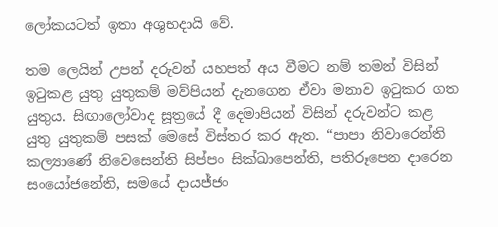ලෝකයටත් ඉතා අශුභදායි වේ.

තම ලෙයින් උපන් දරුවන් යහපත් අය වීමට නම් තමන් විසින් ඉටුකළ යුතු යුතුකම් මව්පියන් දැනගෙන ඒවා මනාව ඉටුකර ගත යුතුය. සිඟාලෝවාද සූත්‍රයේ දී දෙමාපියන් විසින් දරුවන්ට කළ යුතු යුතුකම් පසක් මෙසේ විස්තර කර ඇත. “පාපා නිවාරෙන්ති කල්‍යාණේ නිවෙසෙන්ති සිප්පං සික්ඛාපෙන්ති, පතිරූපෙන දාරෙන සංයෝජනේති, සමයේ දායජ්ජං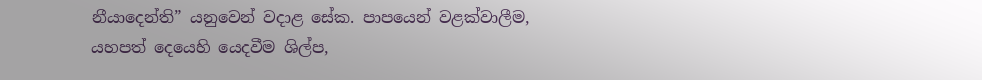නීයාදෙන්ති” යනුවෙන් වදාළ සේක. පාපයෙන් වළක්වාලීම, යහපත් දෙයෙහි යෙදවීම ශිල්ප,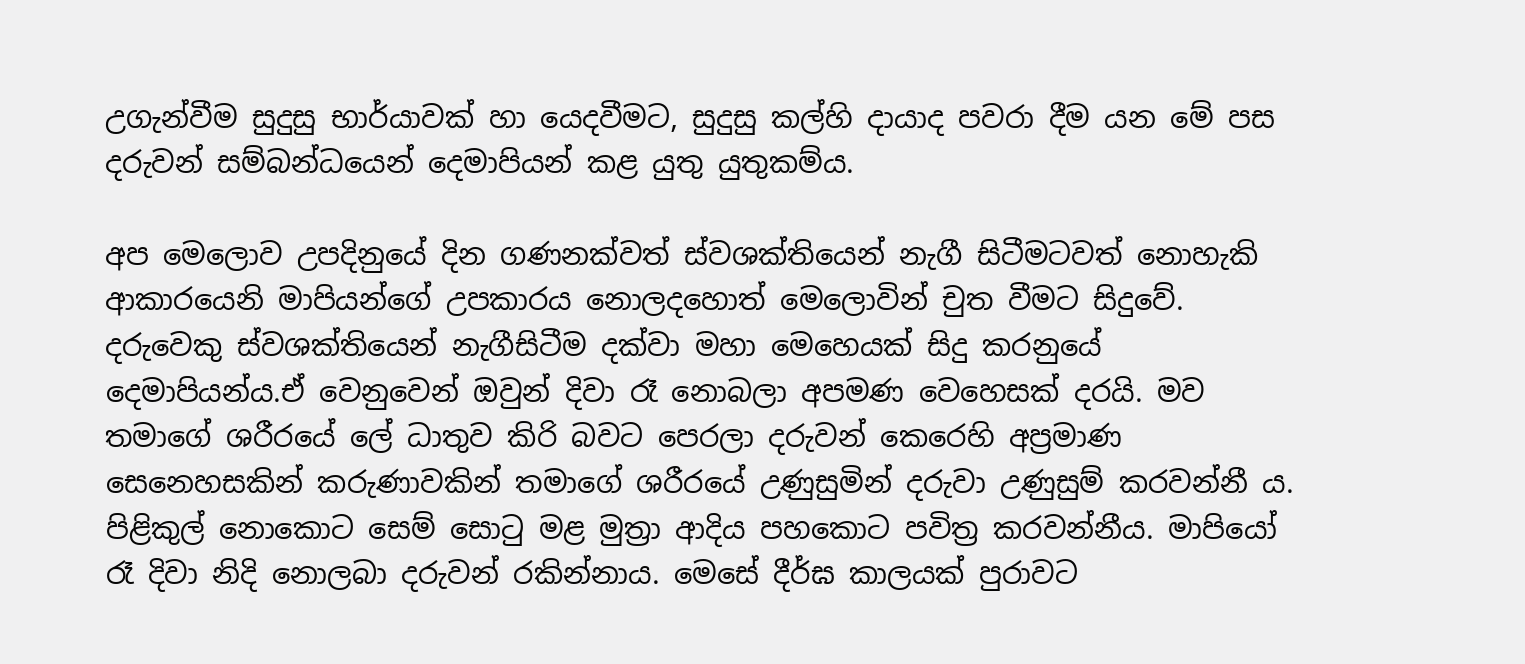උගැන්වීම සුදුසු භාර්යාවක් හා යෙදවීමට, සුදුසු කල්හි දායාද පවරා දීම යන මේ පස දරුවන් සම්බන්ධයෙන් දෙමාපියන් කළ යුතු යුතුකම්ය.

අප මෙලොව උපදිනුයේ දින ගණනක්වත් ස්වශක්තියෙන් නැගී සිටීමටවත් නොහැකි ආකාරයෙනි මාපියන්ගේ උපකාරය නොලදහොත් මෙලොවින් චුත වීමට සිදුවේ. දරුවෙකු ස්වශක්තියෙන් නැගීසිටීම දක්වා මහා මෙහෙයක් සිදු කරනුයේ දෙමාපියන්ය.ඒ වෙනුවෙන් ඔවුන් දිවා රෑ නොබලා අපමණ වෙහෙසක් දරයි. මව තමාගේ ශරීරයේ ලේ ධාතුව කිරි බවට පෙරලා දරුවන් කෙරෙහි අප්‍රමාණ සෙනෙහසකින් කරුණාවකින් තමාගේ ශරීරයේ උණුසුමින් දරුවා උණුසුම් කරවන්නී ය. පිළිකුල් නොකොට සෙම් සොටු මළ මුත්‍රා ආදිය පහකොට පවිත්‍ර කරවන්නීය. මාපියෝ රෑ දිවා නිදි නොලබා දරුවන් රකින්නාය. මෙසේ දීර්ඝ කාලයක් පුරාවට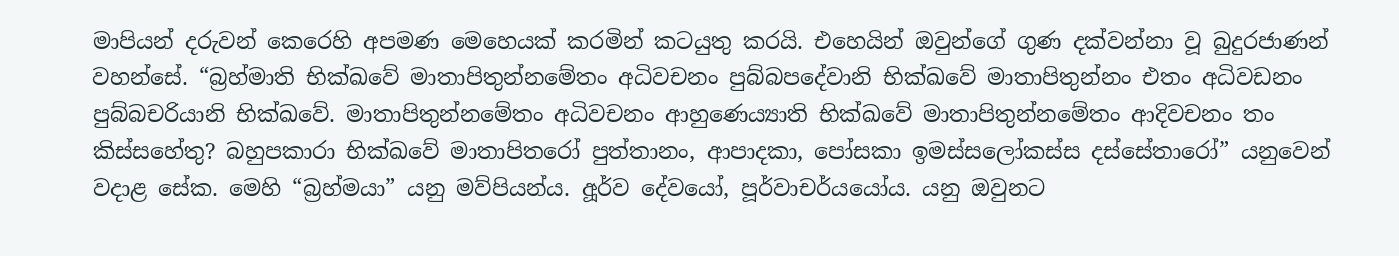මාපියන් දරුවන් කෙරෙහි අපමණ මෙහෙයක් කරමින් කටයුතු කරයි. එහෙයින් ඔවුන්ගේ ගුණ දක්වන්නා වූ බුදුරජාණන් වහන්සේ. “බ්‍රහ්මාති භික්ඛවේ මාතාපිතුන්නමේතං අධිවචනං පුබ්බපදේවානි භික්ඛවේ මාතාපිතුන්නං එතං අධිවඩනං පුබ්බචරියානි භික්ඛවේ. මාතාපිතුන්නමේතං අධිවචනං ආහුණෙය්‍යාති භික්ඛවේ මාතාපිතුන්නමේතං ආදිවචනං තං කිස්සහේතු? බහුපකාරා භික්ඛවේ මාතාපිතරෝ පුත්තානං, ආපාදකා, පෝසකා ඉමස්සලෝකස්ස දස්සේතාරෝ” යනුවෙන් වදාළ සේක. මෙහි “බ්‍රහ්මයා” යනු මව්පියන්ය. අූර්ව දේවයෝ, පූර්වාචර්යයෝය. යනු ඔවුනට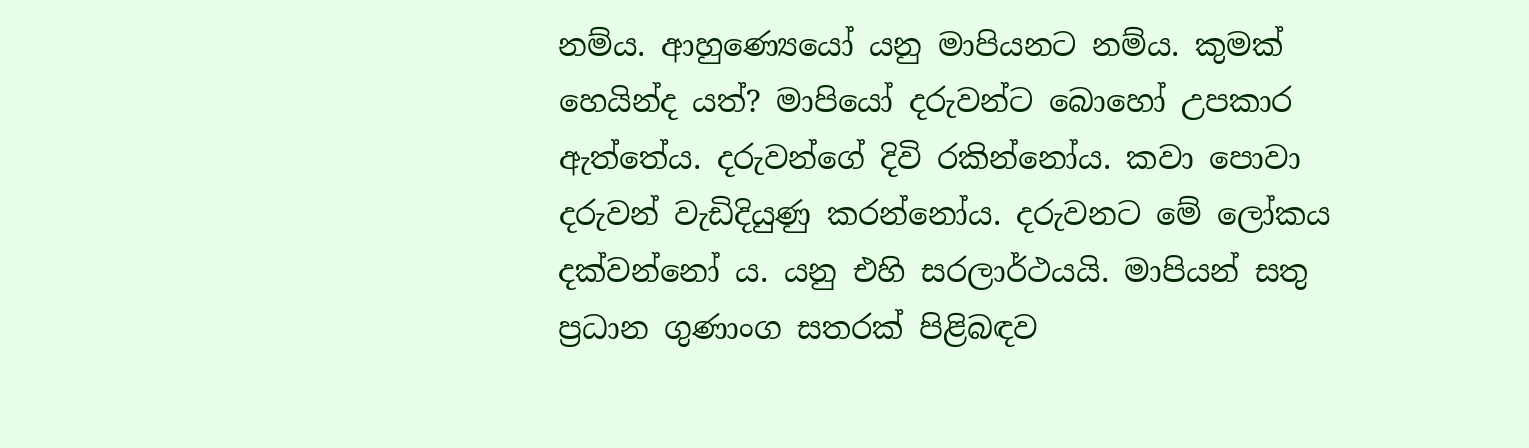නම්ය. ආහුණ්‍යෙයෝ යනු මාපියනට නම්ය. කුමක් හෙයින්ද යත්? මාපියෝ දරුවන්ට බොහෝ උපකාර ඇත්තේය. දරුවන්ගේ දිවි රකින්නෝය. කවා පොවා දරුවන් වැඩිදියුණු කරන්නෝය. දරුවනට මේ ලෝකය දක්වන්නෝ ය. යනු එහි සරලාර්ථයයි. මාපියන් සතු ප්‍රධාන ගුණාංග සතරක් පිළිබඳව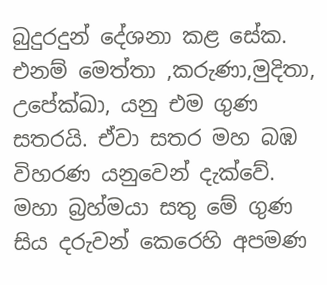බුදුරදුන් දේශනා කළ සේක. එනම් මෙත්තා ,කරුණා,මුදිතා, උපේක්ඛා, යනු එම ගුණ සතරයි. ඒවා සතර මහ බඹ විහරණ යනුවෙන් දැක්වේ. මහා බ්‍රහ්මයා සතු මේ ගුණ සිය දරුවන් කෙරෙහි අපමණ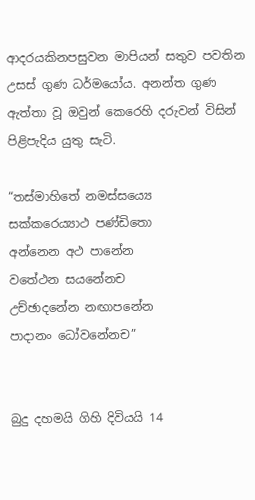ආදරයකිනපසුවන මාපියන් සතුව පවතින උසස් ගුණ ධර්මයෝය. අනන්ත ගුණ ඇත්තා වූ ඔවුන් කෙරෙහි දරුවන් විසින් පිළිපැදිය යුතු සැටි.

“තස්මාහිතේ නමස්සය්‍යෙ
සක්කරෙය්‍යාථ පණ්ඩිතො
අන්නෙන අථ පානේන
වතේථන සයනේනච
උච්ඡාදනේන නඟාපනේන
පාදානං ධෝවනේනච”


බුදු දහමයි ගිහි දිවියයි 14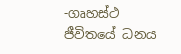-ගෘහස්ථ ජීවිතයේ ධනය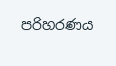පරිහරණය